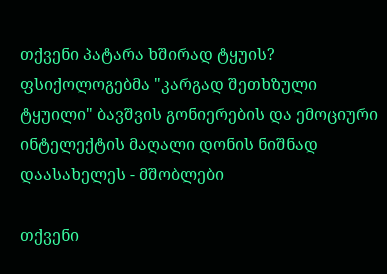თქვენი პატარა ხშირად ტყუის? ფსიქოლოგებმა "კარგად შეთხზული ტყუილი" ბავშვის გონიერების და ემოციური ინტელექტის მაღალი დონის ნიშნად დაასახელეს - მშობლები

თქვენი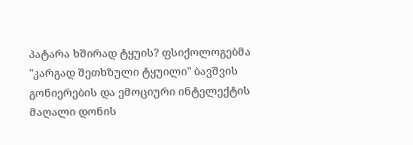პატარა ხშირად ტყუის? ფსიქოლოგებმა "კარგად შეთხზული ტყუილი" ბავშვის გონიერების და ემოციური ინტელექტის მაღალი დონის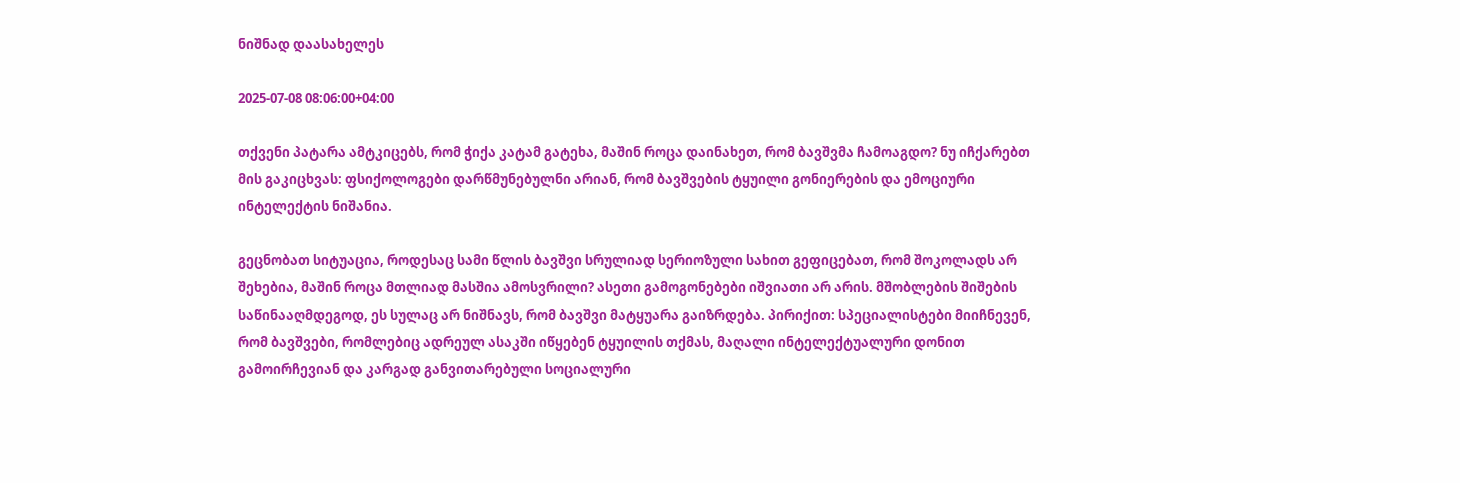ნიშნად დაასახელეს

2025-07-08 08:06:00+04:00

თქვენი პატარა ამტკიცებს, რომ ჭიქა კატამ გატეხა, მაშინ როცა დაინახეთ, რომ ბავშვმა ჩამოაგდო? ნუ იჩქარებთ მის გაკიცხვას: ფსიქოლოგები დარწმუნებულნი არიან, რომ ბავშვების ტყუილი გონიერების და ემოციური ინტელექტის ნიშანია.

გეცნობათ სიტუაცია, როდესაც სამი წლის ბავშვი სრულიად სერიოზული სახით გეფიცებათ, რომ შოკოლადს არ შეხებია, მაშინ როცა მთლიად მასშია ამოსვრილი? ასეთი გამოგონებები იშვიათი არ არის. მშობლების შიშების საწინააღმდეგოდ, ეს სულაც არ ნიშნავს, რომ ბავშვი მატყუარა გაიზრდება. პირიქით: სპეციალისტები მიიჩნევენ, რომ ბავშვები, რომლებიც ადრეულ ასაკში იწყებენ ტყუილის თქმას, მაღალი ინტელექტუალური დონით გამოირჩევიან და კარგად განვითარებული სოციალური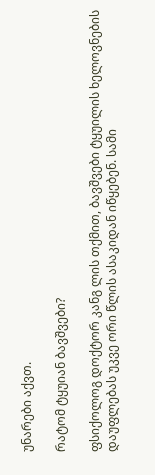უნარები აქვთ.

რატომ ტყუიან ბავშვები?

ფსიქოლოგ დოქტორ კანგ ლის თქმით, ბავშვები ტყუილის ხელოვნების დაუფლებას უკვე ორი წლის ასაკიდან იწყებენ. სამი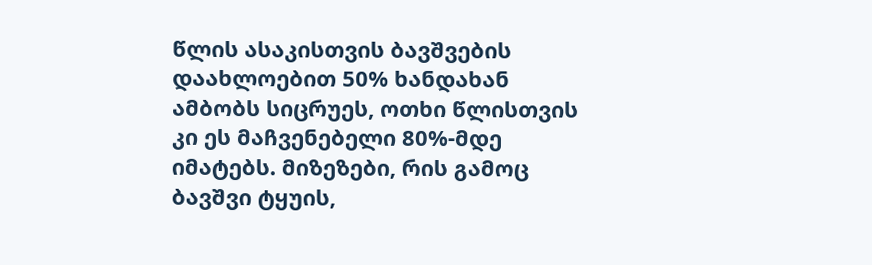წლის ასაკისთვის ბავშვების დაახლოებით 50% ხანდახან ამბობს სიცრუეს, ოთხი წლისთვის კი ეს მაჩვენებელი 80%-მდე იმატებს. მიზეზები, რის გამოც ბავშვი ტყუის,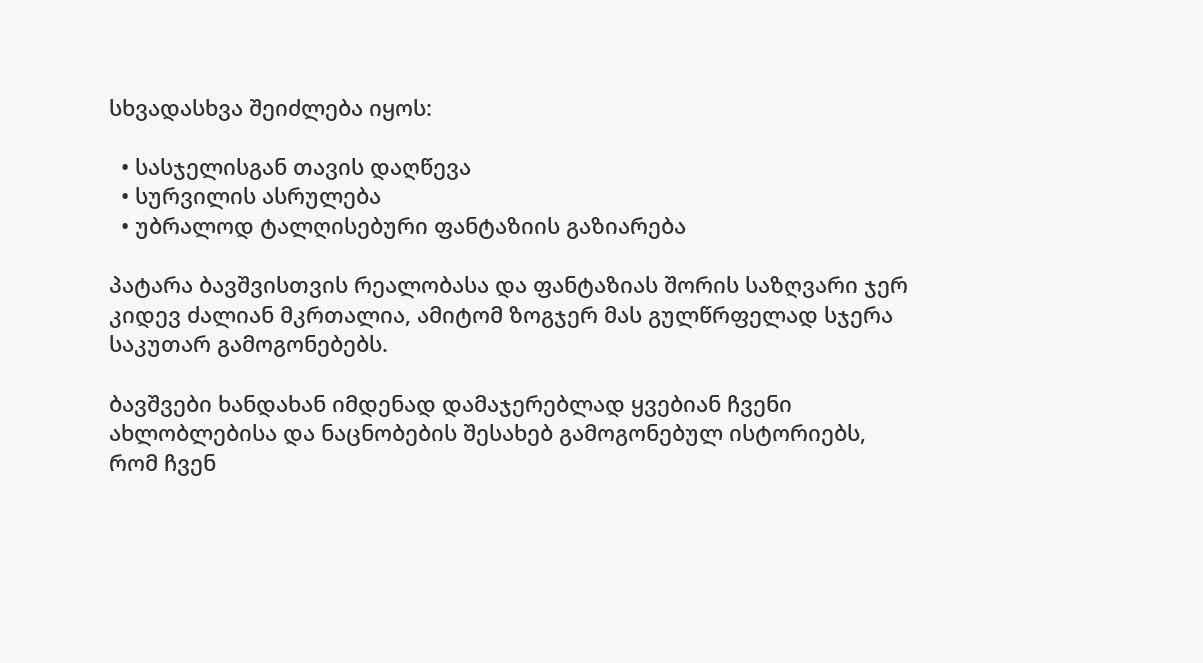სხვადასხვა შეიძლება იყოს:

  • სასჯელისგან თავის დაღწევა
  • სურვილის ასრულება
  • უბრალოდ ტალღისებური ფანტაზიის გაზიარება

პატარა ბავშვისთვის რეალობასა და ფანტაზიას შორის საზღვარი ჯერ კიდევ ძალიან მკრთალია, ამიტომ ზოგჯერ მას გულწრფელად სჯერა საკუთარ გამოგონებებს.

ბავშვები ხანდახან იმდენად დამაჯერებლად ყვებიან ჩვენი ახლობლებისა და ნაცნობების შესახებ გამოგონებულ ისტორიებს, რომ ჩვენ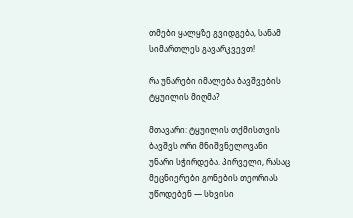თმები ყალყზე გვიდგება, სანამ სიმართლეს გავარკვევთ!

რა უნარები იმალება ბავშვების ტყუილის მიღმა?

მთავარი: ტყუილის თქმისთვის ბავშვს ორი მნიშვნელოვანი უნარი სჭირდება. პირველი, რასაც მეცნიერები გონების თეორიას უწოდებენ — სხვისი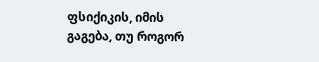ფსიქიკის, იმის გაგება, თუ როგორ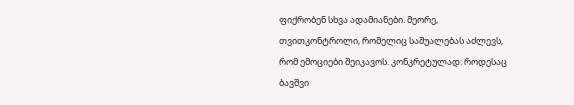ფიქრობენ სხვა ადამიანები. მეორე, თვითკონტროლი, რომელიც საშუალებას აძლევს, რომ ემოციები შეიკავოს. კონკრეტულად: როდესაც ბავშვი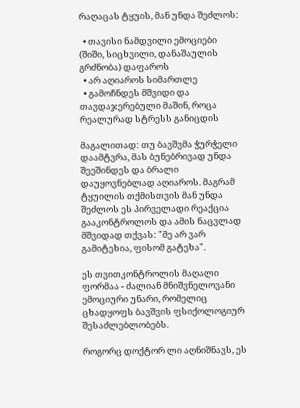რაღაცას ტყუის, მან უნდა შეძლოს:

  • თავისი ნამდვილი ემოციები (შიში, სიცხვილი, დანაშაულის გრძნობა) დაფაროს
  • არ აღიაროს სიმართლე
  • გამოჩნდეს მშვიდი და თავდაჯერებული მაშინ, როცა რეალურად სტრესს განიცდის

მაგალითად: თუ ბავშვმა ჭურჭელი დაამტვრა, მას ბუნებრივად უნდა შეეშინდეს და ბრალი დაუყოვნებლად აღიაროს. მაგრამ ტყუილის თქმისთვის მან უნდა შეძლოს ეს პირველადი რეაქცია გააკონტროლოს და ამის ნაცვლად მშვიდად თქვას: "მე არ ვარ გამიტეხია, ფისომ გატეხა".

ეს თვითკონტროლის მაღალი ფორმაა - ძალიან მნიშვნელოვანი ემოციური უნარი, რომელიც ცხადყოფს ბავშვის ფსიქოლოგიურ შესაძლებლობებს.

როგორც დოქტორ ლი აღნიშნავს, ეს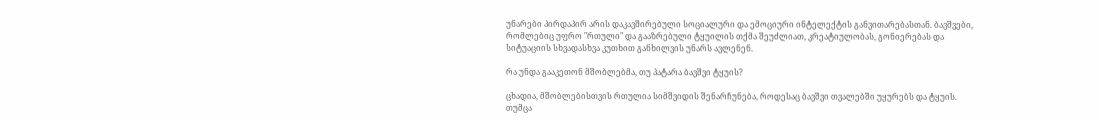უნარები პირდაპირ არის დაკავშირებული სოციალური და ემოციური ინტელექტის განვითარებასთან. ბავშვები, რომლებიც უფრო "რთული" და გააზრებული ტყუილის თქმა შეუძლიათ, კრეატიულობას, გონიერებას და სიტუაციის სხვადასხვა კუთხით განხილვის უნარს ავლენენ.

რა უნდა გააკეთონ მშობლებმა, თუ პატარა ბავშვი ტყუის?

ცხადია, მშობლებისთვის რთულია სიმშვიდის შენარჩუნება, როდესაც ბავშვი თვალებში უყურებს და ტყუის. თუმცა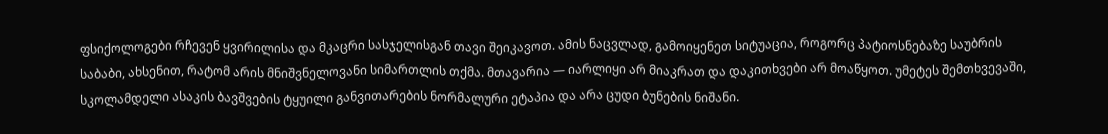ფსიქოლოგები რჩევენ ყვირილისა და მკაცრი სასჯელისგან თავი შეიკავოთ. ამის ნაცვლად, გამოიყენეთ სიტუაცია, როგორც პატიოსნებაზე საუბრის საბაბი, ახსენით, რატომ არის მნიშვნელოვანი სიმართლის თქმა. მთავარია — იარლიყი არ მიაკრათ და დაკითხვები არ მოაწყოთ. უმეტეს შემთხვევაში, სკოლამდელი ასაკის ბავშვების ტყუილი განვითარების ნორმალური ეტაპია და არა ცუდი ბუნების ნიშანი.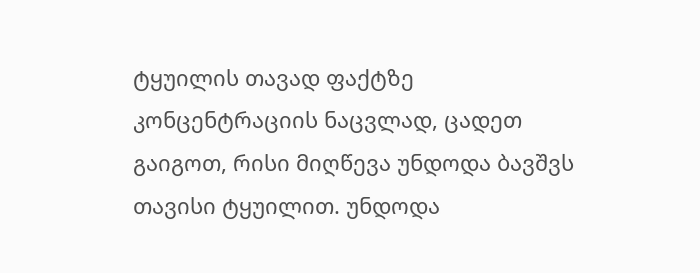ტყუილის თავად ფაქტზე კონცენტრაციის ნაცვლად, ცადეთ გაიგოთ, რისი მიღწევა უნდოდა ბავშვს თავისი ტყუილით. უნდოდა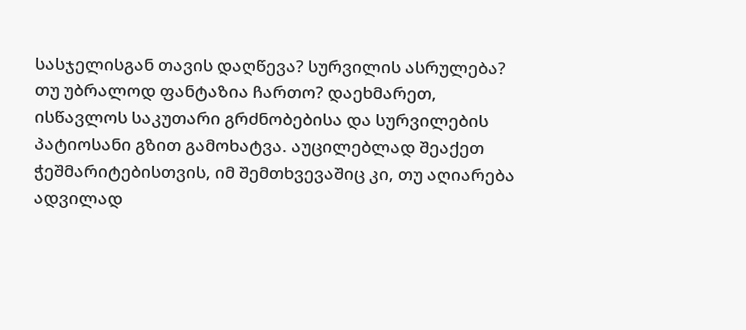სასჯელისგან თავის დაღწევა? სურვილის ასრულება? თუ უბრალოდ ფანტაზია ჩართო? დაეხმარეთ, ისწავლოს საკუთარი გრძნობებისა და სურვილების პატიოსანი გზით გამოხატვა. აუცილებლად შეაქეთ ჭეშმარიტებისთვის, იმ შემთხვევაშიც კი, თუ აღიარება ადვილად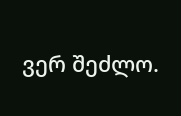ვერ შეძლო.